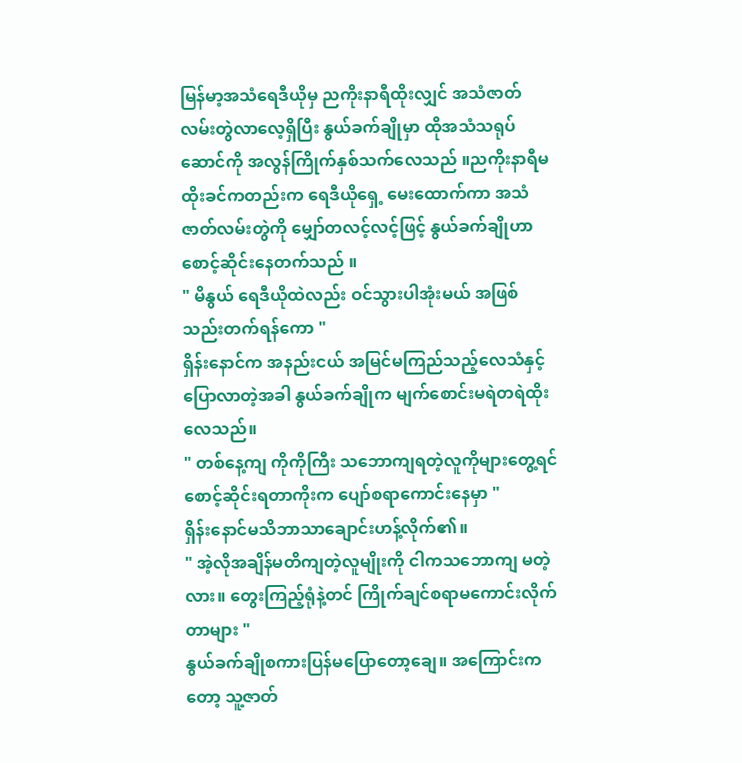မြန်မာ့အသံရေဒီယိုမှ ညကိုးနာရီထိုးလျှင် အသံဇာတ်လမ်းတွဲလာလေ့ရှိပြီး နွယ်ခက်ချိုမှာ ထိုအသံသရုပ်ဆောင်ကို အလွန်ကြိုက်နှစ်သက်လေသည် ။ညကိုးနာရီမထိုးခင်ကတည်းက ရေဒီယိုရှေ့ မေးထောက်ကာ အသံဇာတ်လမ်းတွဲကို မျှော်တလင့်လင့်ဖြင့် နွယ်ခက်ချိုဟာစောင့်ဆိုင်းနေတက်သည် ။
" မိနွယ် ရေဒီယိုထဲလည်း ဝင်သွားပါအုံးမယ် အဖြစ်သည်းတက်ရန်ကော "
ရှိန်းနောင်က အနည်းငယ် အမြင်မကြည်သည့်လေသံနှင့်ပြောလာတဲ့အခါ နွယ်ခက်ချိုက မျက်စောင်းမရဲတရဲထိုးလေသည်။
" တစ်နေ့ကျ ကိုကိုကြီး သဘောကျရတဲ့လူကိုများတွေ့ရင် စောင့်ဆိုင်းရတာကိုးက ပျော်စရာကောင်းနေမှာ "
ရှိန်းနောင်မသိဘာသာချောင်းဟန့်လိုက်၏။
" အဲ့လိုအချိန်မတိကျတဲ့လူမျိုးကို ငါကသဘောကျ မတဲ့လား။ တွေးကြည့်ရုံနဲ့တင် ကြိုက်ချင်စရာမကောင်းလိုက်တာများ "
နွယ်ခက်ချိုစကားပြန်မပြောတော့ချေ။ အကြောင်းကတော့ သူ့ဇာတ်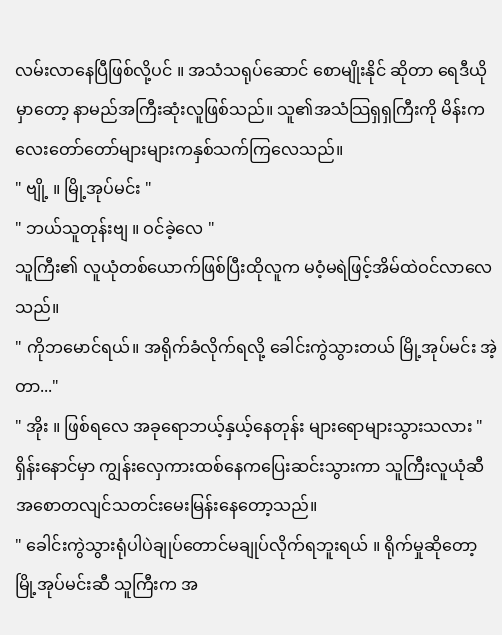လမ်းလာနေပြီဖြစ်လို့ပင် ။ အသံသရုပ်ဆောင် စောမျိုးနိုင် ဆိုတာ ရေဒီယိုမှာတော့ နာမည်အကြီးဆုံးလူဖြစ်သည်။ သူ၏အသံသြရှရှကြီးကို မိန်းကလေးတော်တော်များများကနှစ်သက်ကြလေသည်။
" ဗျို့ ။ မြို့အုပ်မင်း "
" ဘယ်သူတုန်းဗျ ။ ဝင်ခဲ့လေ "
သူကြီး၏ လူယုံတစ်ယောက်ဖြစ်ပြီးထိုလူက မဝံ့မရဲဖြင့်အိမ်ထဲဝင်လာလေသည်။
" ကိုဘမောင်ရယ်။ အရိုက်ခံလိုက်ရလို့ ခေါင်းကွဲသွားတယ် မြို့အုပ်မင်း အဲ့တာ..."
" အိုး ။ ဖြစ်ရလေ အခုရောဘယ့်နှယ့်နေတုန်း များရောများသွားသလား "
ရှိန်းနောင်မှာ ကျွန်းလှေကားထစ်နေကပြေးဆင်းသွားကာ သူကြီးလူယုံဆီအစောတလျင်သတင်းမေးမြန်းနေတော့သည်။
" ခေါင်းကွဲသွားရုံပါပဲချုပ်တောင်မချုပ်လိုက်ရဘူးရယ် ။ ရိုက်မှုဆိုတော့ မြို့အုပ်မင်းဆီ သူကြီးက အ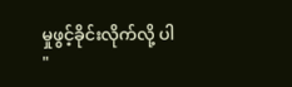မှုဖွင့်ခိုင်းလိုက်လို့ ပါ "